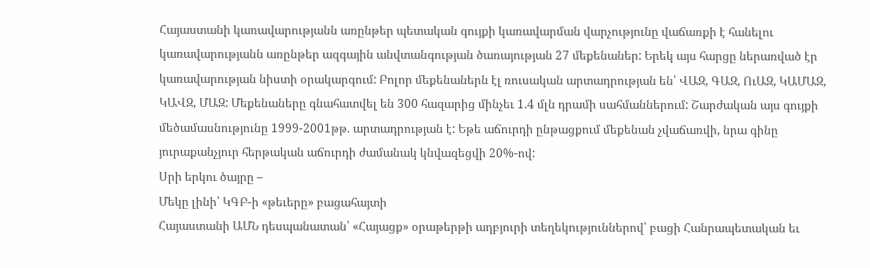Հայաստանի կառավարությանն առընթեր պետական գույքի կառավարման վարչությունը վաճառքի է հանելու կառավարությանն առընթեր ազգային անվտանգության ծառայության 27 մեքենաներ: Երեկ այս հարցը ներառված էր կառավարության նիստի օրակարգում: Բոլոր մեքենաներն էլ ռուսական արտադրության են՝ ՎԱԶ, ԳԱԶ, ՈւԱԶ, ԿԱՄԱԶ, ԿԱՎԶ, ՄԱԶ: Մեքենաները գնահատվել են 300 հազարից մինչեւ 1.4 մլն դրամի սահմաններում: Շարժական այս գույքի մեծամասնությունը 1999-2001թթ. արտադրության է: Եթե աճուրդի ընթացքում մեքենան չվաճառվի, նրա գինը յուրաքանչյուր հերթական աճուրդի ժամանակ կնվազեցվի 20%-ով:
Սրի երկու ծայրը –
Մեկը լինի՝ ԿԳԲ-ի «թեւերը» բացահայտի
Հայաստանի ԱՄՆ դեսպանատան՝ «Հայացք» օրաթերթի աղբյուրի տեղեկություններով՝ բացի Հանրապետական եւ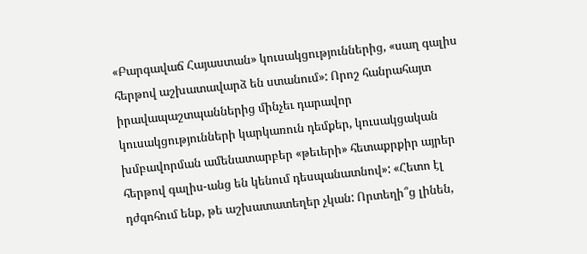«Բարգավաճ Հայաստան» կուսակցություններից, «սաղ գալիս հերթով աշխատավարձ են ստանում»: Որոշ հանրահայտ իրավապաշտպաններից մինչեւ դարավոր կուսակցությունների կարկառուն դեմքեր, կուսակցական խմբավորման ամենատարբեր «թեւերի» հետաքրքիր այրեր հերթով գալիս-անց են կենում դեսպանատնով»: «Հետո էլ դժգոհում ենք, թե աշխատատեղեր չկան: Որտեղի՞ց լինեն,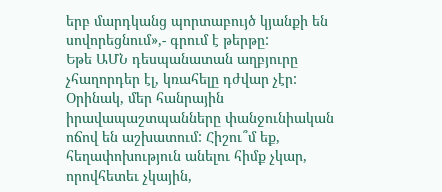երբ մարդկանց պորտաբույծ կյանքի են սովորեցնում»,- գրում է թերթը:
Եթե ԱՄՆ դեսպանատան աղբյուրը չհաղորդեր էլ, կռահելը դժվար չէր: Օրինակ, մեր հանրային իրավապաշտպանները փանջունիական ոճով են աշխատում: Հիշու՞մ եք, հեղափոխություն անելու հիմք չկար, որովհետեւ չկային,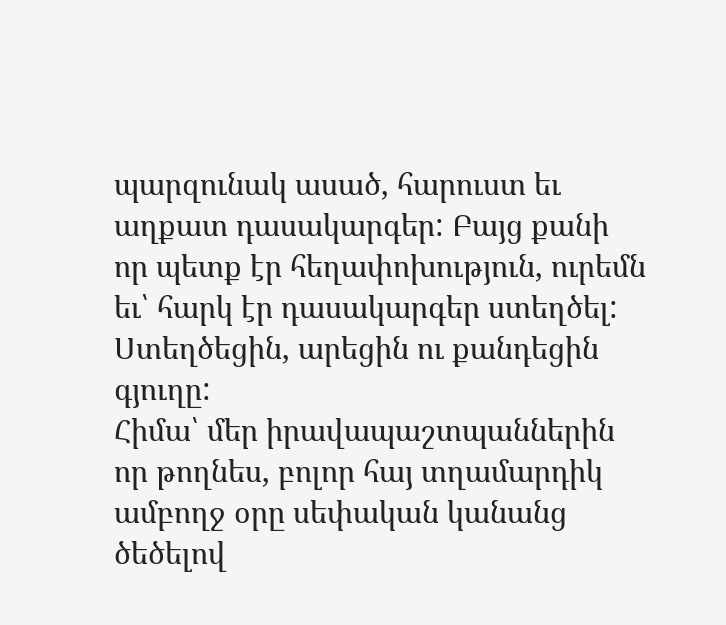պարզունակ ասած, հարուստ եւ աղքատ դասակարգեր: Բայց քանի որ պետք էր հեղափոխություն, ուրեմն եւ՝ հարկ էր դասակարգեր ստեղծել: Ստեղծեցին, արեցին ու քանդեցին գյուղը:
Հիմա՝ մեր իրավապաշտպաններին որ թողնես, բոլոր հայ տղամարդիկ ամբողջ օրը սեփական կանանց ծեծելով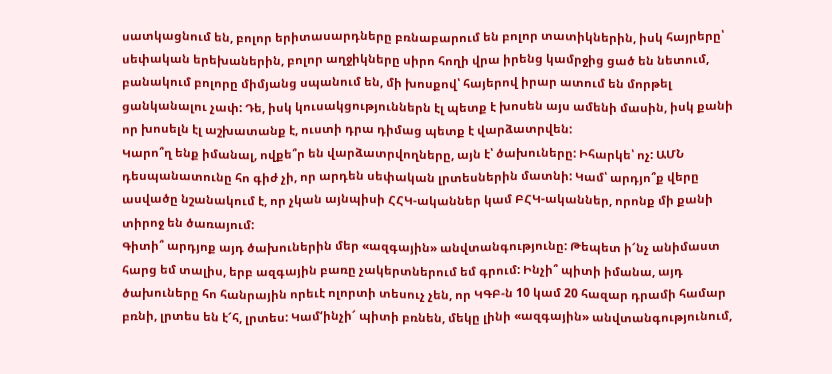սատկացնում են, բոլոր երիտասարդները բռնաբարում են բոլոր տատիկներին, իսկ հայրերը՝ սեփական երեխաներին, բոլոր աղջիկները սիրո հողի վրա իրենց կամրջից ցած են նետում, բանակում բոլորը միմյանց սպանում են, մի խոսքով՝ հայերով իրար ատում են մորթել ցանկանալու չափ: Դե, իսկ կուսակցություններն էլ պետք է խոսեն այս ամենի մասին, իսկ քանի որ խոսելն էլ աշխատանք է, ուստի դրա դիմաց պետք է վարձատրվեն:
Կարո՞ղ ենք իմանալ, ովքե՞ր են վարձատրվողները, այն է՝ ծախուները: Իհարկե՝ ոչ: ԱՄՆ դեսպանատունը հո գիժ չի, որ արդեն սեփական լրտեսներին մատնի: Կամ՝ արդյո՞ք վերը ասվածը նշանակում է, որ չկան այնպիսի ՀՀԿ-ականներ կամ ԲՀԿ-ականներ, որոնք մի քանի տիրոջ են ծառայում:
Գիտի՞ արդյոք այդ ծախուներին մեր «ազգային» անվտանգությունը: Թեպետ ի՜նչ անիմաստ հարց եմ տալիս, երբ ազգային բառը չակերտներում եմ գրում: Ինչի՞ պիտի իմանա, այդ ծախուները հո հանրային որեւէ ոլորտի տեսուչ չեն, որ ԿԳԲ-ն 10 կամ 20 հազար դրամի համար բռնի, լրտես են է՜հ, լրտես: Կամ‘ինչի՜ պիտի բռնեն, մեկը լինի «ազգային» անվտանգությունում,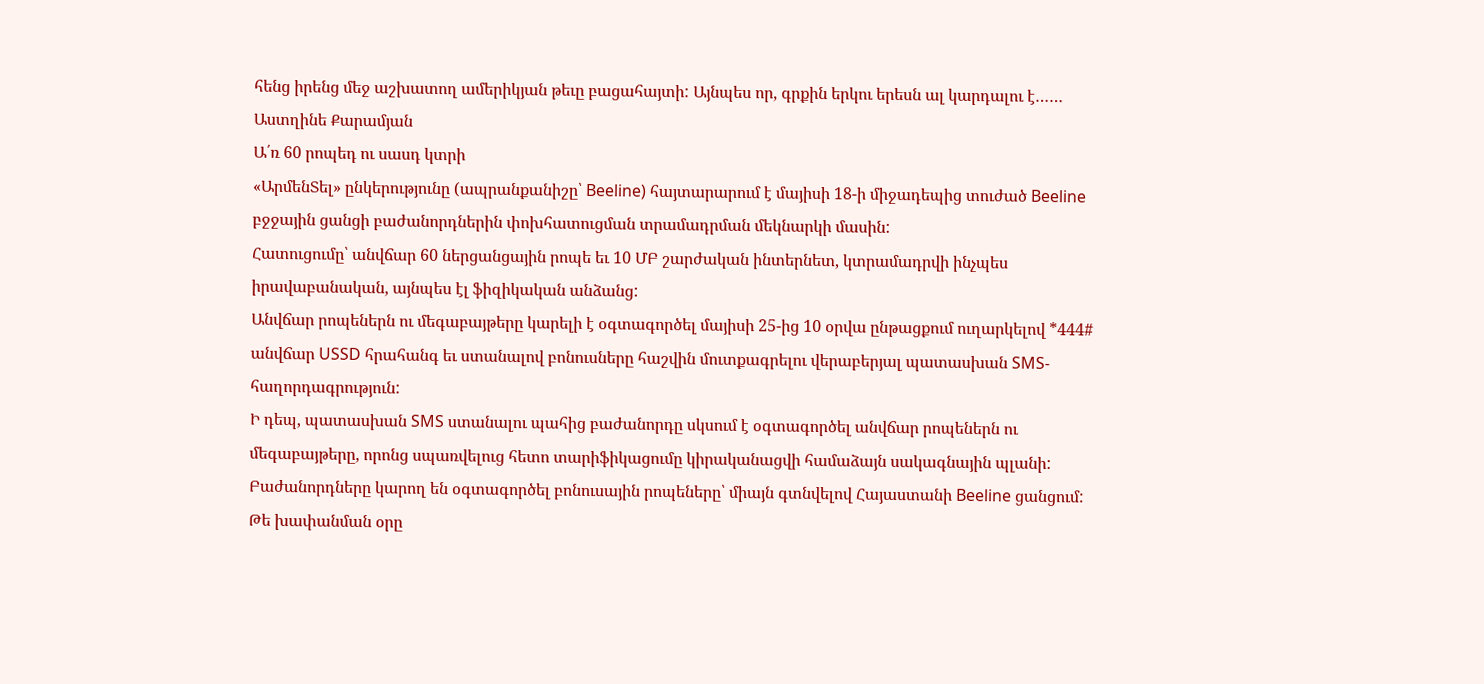հենց իրենց մեջ աշխատող ամերիկյան թեւը բացահայտի: Այնպես որ, գրքին երկու երեսն ալ կարդալու է……
Աստղինե Քարամյան
Ա՛ռ 60 րոպեդ ու սասդ կտրի
«ԱրմենՏել» ընկերությունը (ապրանքանիշը՝ Beeline) հայտարարում է մայիսի 18-ի միջադեպից տուժած Beeline բջջային ցանցի բաժանորդներին փոխհատուցման տրամադրման մեկնարկի մասին:
Հատուցումը՝ անվճար 60 ներցանցային րոպե եւ 10 ՄԲ շարժական ինտերնետ, կտրամադրվի ինչպես իրավաբանական, այնպես էլ ֆիզիկական անձանց:
Անվճար րոպեներն ու մեգաբայթերը կարելի է օգտագործել մայիսի 25-ից 10 օրվա ընթացքում ուղարկելով *444# անվճար USSD հրահանգ եւ ստանալով բոնուսները հաշվին մուտքագրելու վերաբերյալ պատասխան SMS-հաղորդագրություն:
Ի դեպ, պատասխան SMS ստանալու պահից բաժանորդը սկսում է օգտագործել անվճար րոպեներն ու մեգաբայթերը, որոնց սպառվելուց հետո տարիֆիկացումը կիրականացվի համաձայն սակագնային պլանի:
Բաժանորդները կարող են օգտագործել բոնուսային րոպեները՝ միայն գտնվելով Հայաստանի Beeline ցանցում:
Թե խափանման օրը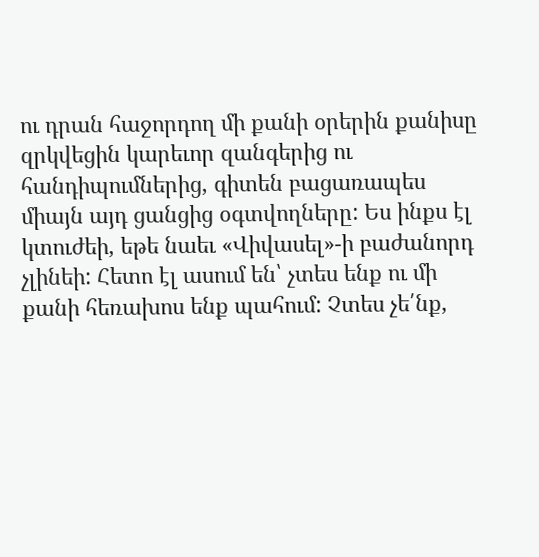ու դրան հաջորդող մի քանի օրերին քանիսը զրկվեցին կարեւոր զանգերից ու հանդիպումներից, գիտեն բացառապես միայն այդ ցանցից օգտվողները: Ես ինքս էլ կտուժեի, եթե նաեւ «Վիվասել»-ի բաժանորդ չլինեի: Հետո էլ ասում են՝ չտես ենք ու մի քանի հեռախոս ենք պահում: Չտես չե՛նք,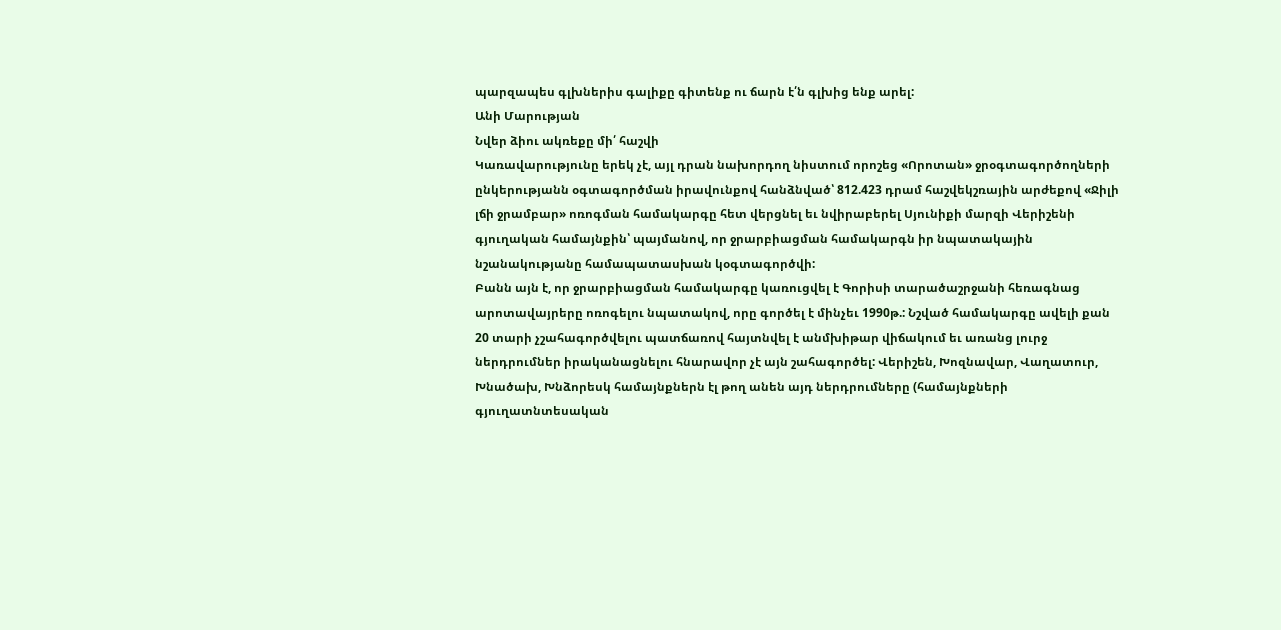պարզապես գլխներիս գալիքը գիտենք ու ճարն է՛ն գլխից ենք արել:
Անի Մարության
Նվեր ձիու ակռեքը մի՛ հաշվի
Կառավարությունը երեկ չէ, այլ դրան նախորդող նիստում որոշեց «Որոտան» ջրօգտագործողների ընկերությանն օգտագործման իրավունքով հանձնված՝ 812.423 դրամ հաշվեկշռային արժեքով «Ջիլի լճի ջրամբար» ոռոգման համակարգը հետ վերցնել եւ նվիրաբերել Սյունիքի մարզի Վերիշենի գյուղական համայնքին՝ պայմանով, որ ջրարբիացման համակարգն իր նպատակային նշանակությանը համապատասխան կօգտագործվի:
Բանն այն է, որ ջրարբիացման համակարգը կառուցվել է Գորիսի տարածաշրջանի հեռագնաց արոտավայրերը ոռոգելու նպատակով, որը գործել է մինչեւ 1990թ.: Նշված համակարգը ավելի քան 20 տարի չշահագործվելու պատճառով հայտնվել է անմխիթար վիճակում եւ առանց լուրջ ներդրումներ իրականացնելու հնարավոր չէ այն շահագործել: Վերիշեն, Խոզնավար, Վաղատուր, Խնածախ, Խնձորեսկ համայնքներն էլ թող անեն այդ ներդրումները (համայնքների գյուղատնտեսական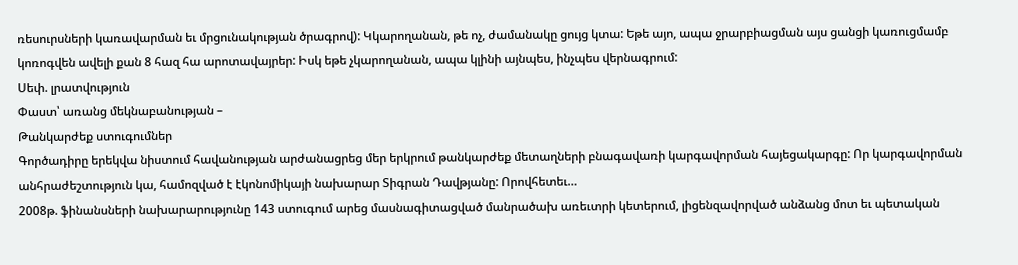ռեսուրսների կառավարման եւ մրցունակության ծրագրով): Կկարողանան, թե ոչ, ժամանակը ցույց կտա: Եթե այո, ապա ջրարբիացման այս ցանցի կառուցմամբ կոռոգվեն ավելի քան 8 հազ հա արոտավայրեր: Իսկ եթե չկարողանան, ապա կլինի այնպես, ինչպես վերնագրում:
Սեփ. լրատվություն
Փաստ՝ առանց մեկնաբանության –
Թանկարժեք ստուգումներ
Գործադիրը երեկվա նիստում հավանության արժանացրեց մեր երկրում թանկարժեք մետաղների բնագավառի կարգավորման հայեցակարգը: Որ կարգավորման անհրաժեշտություն կա, համոզված է էկոնոմիկայի նախարար Տիգրան Դավթյանը: Որովհետեւ…
2008թ. ֆինանսների նախարարությունը 143 ստուգում արեց մասնագիտացված մանրածախ առեւտրի կետերում, լիցենզավորված անձանց մոտ եւ պետական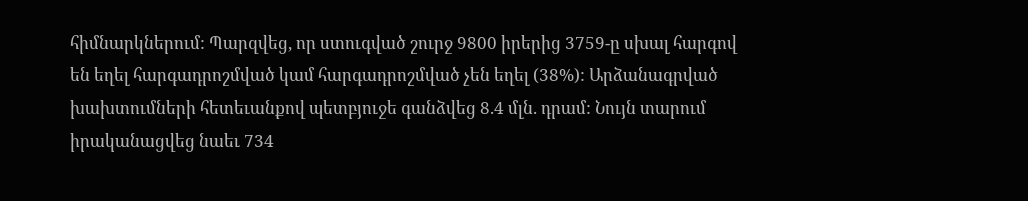հիմնարկներում: Պարզվեց, որ ստուգված շուրջ 9800 իրերից 3759-ը սխալ հարգով են եղել հարգադրոշմված կամ հարգադրոշմված չեն եղել (38%): Արձանագրված խախտումների հետեւանքով պետբյուջե գանձվեց 8.4 մլն. դրամ: Նույն տարում իրականացվեց նաեւ 734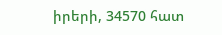իրերի, 34570 հատ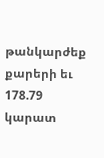թանկարժեք քարերի եւ 178.79 կարատ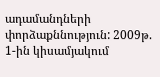ադամանդների փորձաքննություն: 2009թ. 1-ին կիսամյակում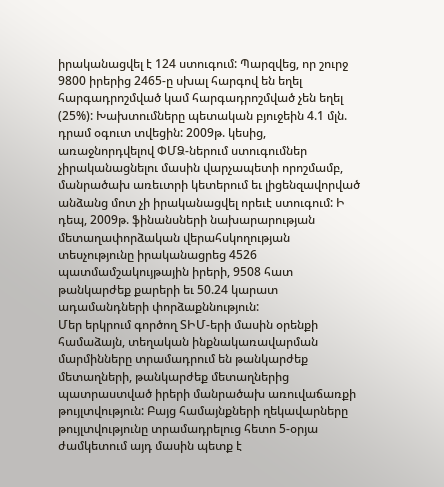իրականացվել է 124 ստուգում: Պարզվեց, որ շուրջ 9800 իրերից 2465-ը սխալ հարգով են եղել հարգադրոշմված կամ հարգադրոշմված չեն եղել (25%): Խախտումները պետական բյուջեին 4.1 մլն. դրամ օգուտ տվեցին: 2009թ. կեսից, առաջնորդվելով ՓՄՁ-ներում ստուգումներ չիրականացնելու մասին վարչապետի որոշմամբ, մանրածախ առեւտրի կետերում եւ լիցենզավորված անձանց մոտ չի իրականացվել որեւէ ստուգում: Ի դեպ, 2009թ. ֆինանսների նախարարության մետաղափորձական վերահսկողության տեսչությունը իրականացրեց 4526 պատմամշակույթային իրերի, 9508 հատ թանկարժեք քարերի եւ 50.24 կարատ ադամանդների փորձաքննություն:
Մեր երկրում գործող ՏԻՄ-երի մասին օրենքի համաձայն, տեղական ինքնակառավարման մարմինները տրամադրում են թանկարժեք մետաղների, թանկարժեք մետաղներից պատրաստված իրերի մանրածախ առուվաճառքի թույլտվություն: Բայց համայնքների ղեկավարները թույլտվությունը տրամադրելուց հետո 5-օրյա ժամկետում այդ մասին պետք է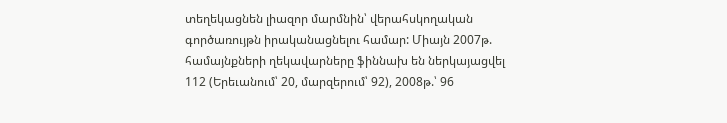տեղեկացնեն լիազոր մարմնին՝ վերահսկողական գործառույթն իրականացնելու համար: Միայն 2007թ. համայնքների ղեկավարները ֆիննախ են ներկայացվել 112 (Երեւանում՝ 20, մարզերում՝ 92), 2008թ.՝ 96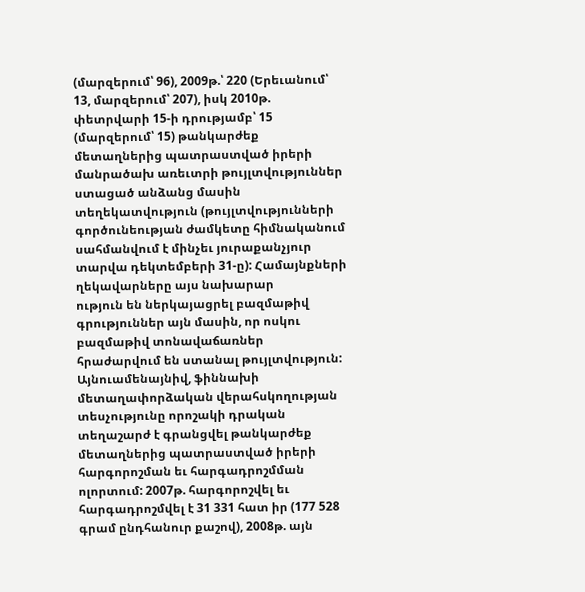(մարզերում՝ 96), 2009թ.՝ 220 (Երեւանում՝ 13, մարզերում՝ 207), իսկ 2010թ. փետրվարի 15-ի դրությամբ՝ 15 (մարզերում՝ 15) թանկարժեք մետաղներից պատրաստված իրերի մանրածախ առեւտրի թույլտվություններ ստացած անձանց մասին տեղեկատվություն (թույլտվությունների գործունեության ժամկետը հիմնականում սահմանվում է մինչեւ յուրաքանչյուր տարվա դեկտեմբերի 31-ը): Համայնքների ղեկավարները այս նախարար
ություն են ներկայացրել բազմաթիվ գրություններ այն մասին, որ ոսկու բազմաթիվ տոնավաճառներ հրաժարվում են ստանալ թույլտվություն:
Այնուամենայնիվ, ֆիննախի մետաղափորձական վերահսկողության տեսչությունը որոշակի դրական տեղաշարժ է գրանցվել թանկարժեք մետաղներից պատրաստված իրերի հարգորոշման եւ հարգադրոշմման ոլորտում: 2007թ. հարգորոշվել եւ հարգադրոշմվել է 31 331 հատ իր (177 528 գրամ ընդհանուր քաշով), 2008թ. այն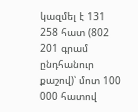կազմել է 131 258 հատ (802 201 գրամ ընդհանուր քաշով)՝ մոտ 100 000 հատով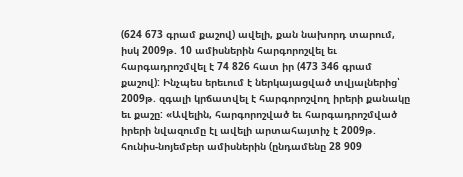(624 673 գրամ քաշով) ավելի, քան նախորդ տարում, իսկ 2009թ. 10 ամիսներին հարգորոշվել եւ հարգադրոշմվել է 74 826 հատ իր (473 346 գրամ քաշով): Ինչպես երեւում է ներկայացված տվյալներից՝ 2009թ. զգալի կրճատվել է հարգորոշվող իրերի քանակը եւ քաշը: «Ավելին, հարգորոշված եւ հարգադրոշմված իրերի նվազումը էլ ավելի արտահայտիչ է 2009թ. հունիս-նոյեմբեր ամիսներին (ընդամենը 28 909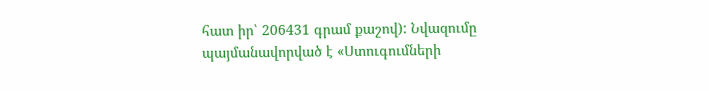հատ իր՝ 206431 գրամ քաշով): Նվազումը պայմանավորված է «Ստուգումների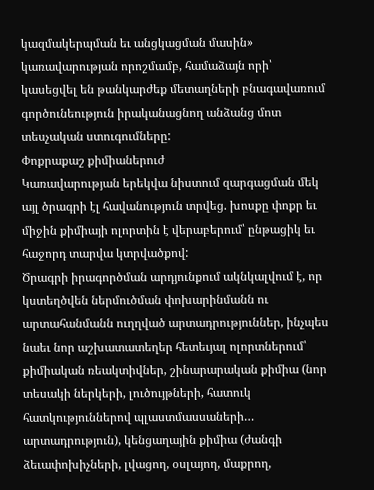կազմակերպման եւ անցկացման մասին» կառավարության որոշմամբ, համաձայն որի՝ կասեցվել են թանկարժեք մետաղների բնագավառում գործունեություն իրականացնող անձանց մոտ տեսչական ստուգումները:
Փոքրաքաշ քիմիաներուժ
Կառավարության երեկվա նիստում զարգացման մեկ այլ ծրագրի էլ հավանություն տրվեց. խոսքը փոքր եւ միջին քիմիայի ոլորտին է վերաբերում՝ ընթացիկ եւ հաջորդ տարվա կտրվածքով:
Ծրագրի իրագործման արդյունքում ակնկալվում է, որ կստեղծվեն ներմուծման փոխարինմանն ու արտահանմանն ուղղված արտադրություններ, ինչպես նաեւ նոր աշխատատեղեր հետեւյալ ոլորտներում՝ քիմիական ռեակտիվներ, շինարարական քիմիա (նոր տեսակի ներկերի, լուծույթների, հատուկ հատկություններով պլաստմասսաների… արտադրություն), կենցաղային քիմիա (ժանգի ձեւափոխիչների, լվացող, օսլայող, մաքրող,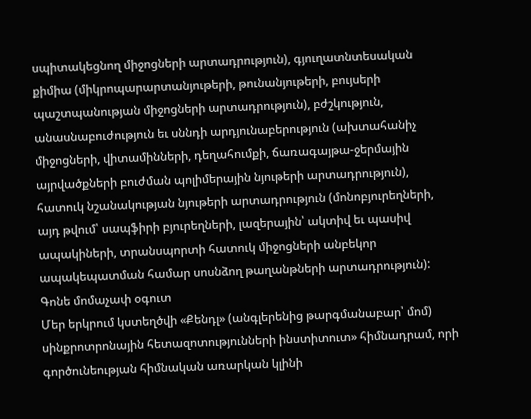սպիտակեցնող միջոցների արտադրություն), գյուղատնտեսական քիմիա (միկրոպարարտանյութերի, թունանյութերի, բույսերի պաշտպանության միջոցների արտադրություն), բժշկություն, անասնաբուժություն եւ սննդի արդյունաբերություն (ախտահանիչ միջոցների, վիտամինների, դեղահումքի, ճառագայթա-ջերմային այրվածքների բուժման պոլիմերային նյութերի արտադրություն), հատուկ նշանակության նյութերի արտադրություն (մոնոբյուրեղների, այդ թվում՝ սապֆիրի բյուրեղների, լազերային՝ ակտիվ եւ պասիվ ապակիների, տրանսպորտի հատուկ միջոցների անբեկոր ապակեպատման համար սոսնձող թաղանթների արտադրություն):
Գոնե մոմաչափ օգուտ
Մեր երկրում կստեղծվի «Քենդլ» (անգլերենից թարգմանաբար՝ մոմ) սինքրոտրոնային հետազոտությունների ինստիտուտ» հիմնադրամ, որի գործունեության հիմնական առարկան կլինի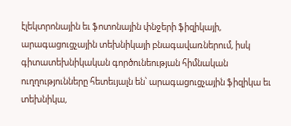էլեկտրոնային եւ ֆոտոնային փնջերի ֆիզիկայի, արագացուցչային տեխնիկայի բնագավառներում, իսկ գիտատեխնիկական գործունեության հիմնական ուղղությունները հետեւյալն են՝ արագացուցչային ֆիզիկա եւ տեխնիկա,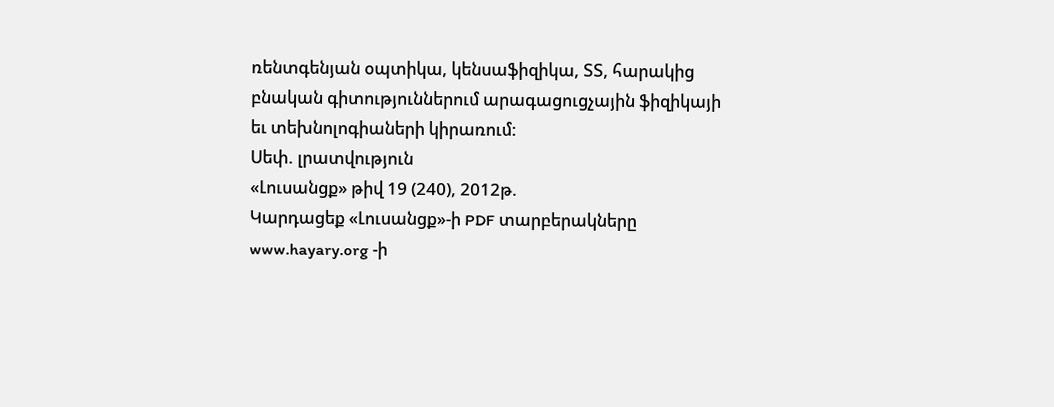ռենտգենյան օպտիկա, կենսաֆիզիկա, ՏՏ, հարակից բնական գիտություններում արագացուցչային ֆիզիկայի եւ տեխնոլոգիաների կիրառում:
Սեփ. լրատվություն
«Լուսանցք» թիվ 19 (240), 2012թ.
Կարդացեք «Լուսանցք»-ի PDF տարբերակները www.hayary.org -ի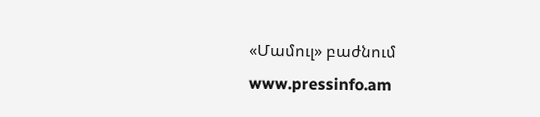«Մամուլ» բաժնում www.pressinfo.am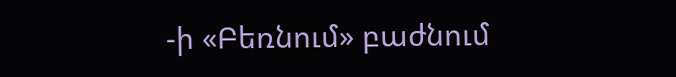-ի «Բեռնում» բաժնում